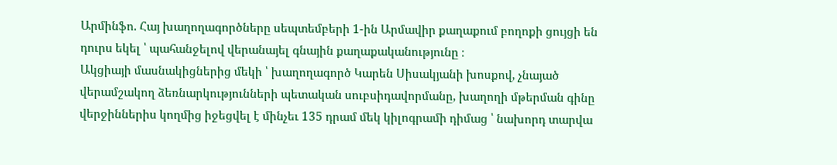Արմինֆո. Հայ խաղողագործները սեպտեմբերի 1-ին Արմավիր քաղաքում բողոքի ցույցի են դուրս եկել ՝ պահանջելով վերանայել գնային քաղաքականությունը ։
Ակցիայի մասնակիցներից մեկի ՝ խաղողագործ Կարեն Սիսակյանի խոսքով, չնայած վերամշակող ձեռնարկությունների պետական սուբսիդավորմանը, խաղողի մթերման գինը վերջիններիս կողմից իջեցվել է մինչեւ 135 դրամ մեկ կիլոգրամի դիմաց ՝ նախորդ տարվա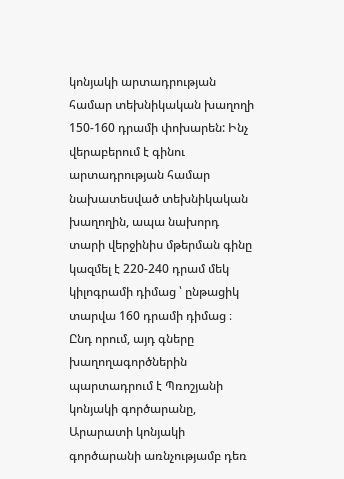կոնյակի արտադրության համար տեխնիկական խաղողի 150-160 դրամի փոխարեն: Ինչ վերաբերում է գինու արտադրության համար նախատեսված տեխնիկական խաղողին, ապա նախորդ տարի վերջինիս մթերման գինը կազմել է 220-240 դրամ մեկ կիլոգրամի դիմաց ՝ ընթացիկ տարվա 160 դրամի դիմաց ։ Ընդ որում, այդ գները խաղողագործներին պարտադրում է Պռոշյանի կոնյակի գործարանը, Արարատի կոնյակի գործարանի առնչությամբ դեռ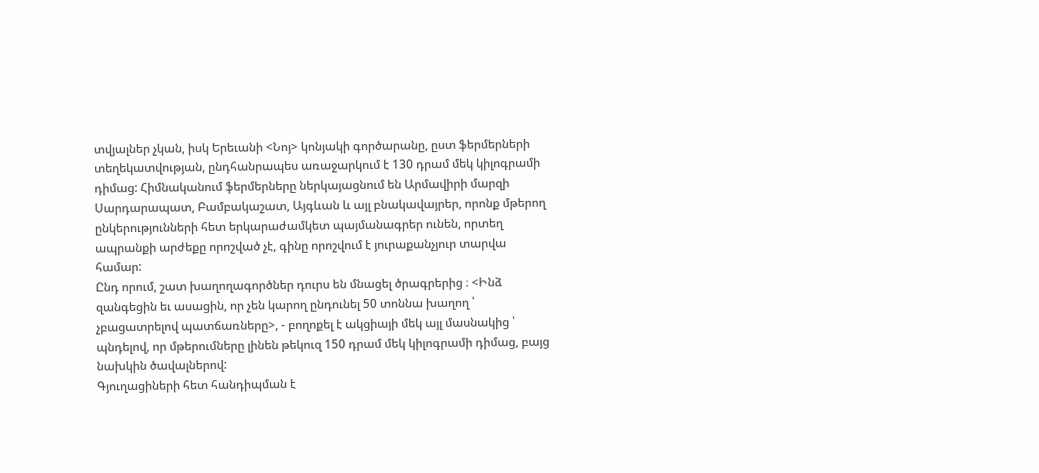տվյալներ չկան, իսկ Երեւանի <Նոյ> կոնյակի գործարանը, ըստ ֆերմերների տեղեկատվության, ընդհանրապես առաջարկում է 130 դրամ մեկ կիլոգրամի դիմաց: Հիմնականում ֆերմերները ներկայացնում են Արմավիրի մարզի Սարդարապատ, Բամբակաշատ, Այգևան և այլ բնակավայրեր, որոնք մթերող ընկերությունների հետ երկարաժամկետ պայմանագրեր ունեն, որտեղ ապրանքի արժեքը որոշված չէ, գինը որոշվում է յուրաքանչյուր տարվա համար:
Ընդ որում, շատ խաղողագործներ դուրս են մնացել ծրագրերից ։ <Ինձ զանգեցին եւ ասացին, որ չեն կարող ընդունել 50 տոննա խաղող ՝ չբացատրելով պատճառները>, - բողոքել է ակցիայի մեկ այլ մասնակից ՝ պնդելով, որ մթերումները լինեն թեկուզ 150 դրամ մեկ կիլոգրամի դիմաց, բայց նախկին ծավալներով:
Գյուղացիների հետ հանդիպման է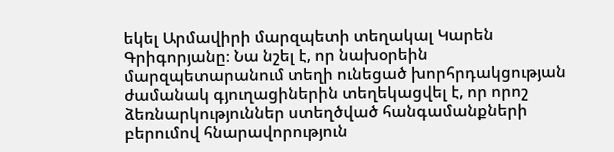եկել Արմավիրի մարզպետի տեղակալ Կարեն Գրիգորյանը։ Նա նշել է, որ նախօրեին մարզպետարանում տեղի ունեցած խորհրդակցության ժամանակ գյուղացիներին տեղեկացվել է, որ որոշ ձեռնարկություններ ստեղծված հանգամանքների բերումով հնարավորություն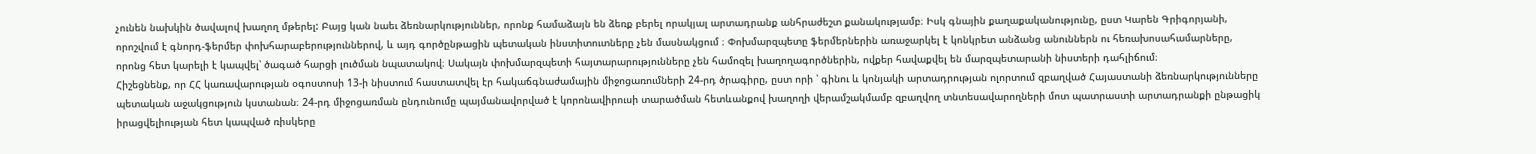չունեն նախկին ծավալով խաղող մթերել: Բայց կան նաեւ ձեռնարկություններ, որոնք համաձայն են ձեռք բերել որակյալ արտադրանք անհրաժեշտ քանակությամբ։ Իսկ գնային քաղաքականությունը, ըստ Կարեն Գրիգորյանի, որոշվում է գնորդ-ֆերմեր փոխհարաբերություններով, և այդ գործընթացին պետական ինստիտուտները չեն մասնակցում ։ Փոխմարզպետը ֆերմերներին առաջարկել է կոնկրետ անձանց անուններն ու հեռախոսահամարները, որոնց հետ կարելի է կապվել՝ ծագած հարցի լուծման նպատակով։ Սակայն փոխմարզպետի հայտարարությունները չեն համոզել խաղողագործներին, ովքեր հավաքվել են մարզպետարանի նիստերի դահլիճում։
Հիշեցնենք, որ ՀՀ կառավարության օգոստոսի 13-ի նիստում հաստատվել էր հակաճգնաժամային միջոցառումների 24-րդ ծրագիրը, ըստ որի ՝ գինու և կոնյակի արտադրության ոլորտում զբաղված Հայաստանի ձեռնարկությունները պետական աջակցություն կստանան։ 24-րդ միջոցառման ընդունումը պայմանավորված է կորոնավիրուսի տարածման հետևանքով խաղողի վերամշակմամբ զբաղվող տնտեսավարողների մոտ պատրաստի արտադրանքի ընթացիկ իրացվելիության հետ կապված ռիսկերը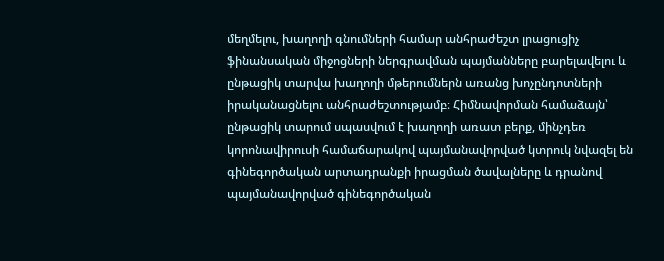մեղմելու, խաղողի գնումների համար անհրաժեշտ լրացուցիչ ֆինանսական միջոցների ներգրավման պայմանները բարելավելու և ընթացիկ տարվա խաղողի մթերումներն առանց խոչընդոտների իրականացնելու անհրաժեշտությամբ։ Հիմնավորման համաձայն՝ ընթացիկ տարում սպասվում է խաղողի առատ բերք, մինչդեռ կորոնավիրուսի համաճարակով պայմանավորված կտրուկ նվազել են գինեգործական արտադրանքի իրացման ծավալները և դրանով պայմանավորված գինեգործական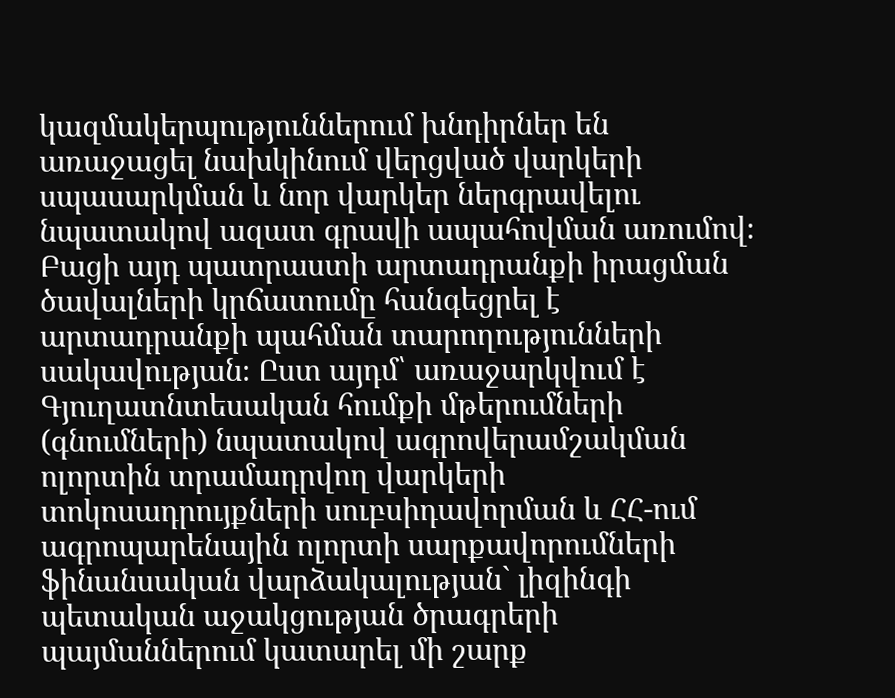կազմակերպություններում խնդիրներ են առաջացել նախկինում վերցված վարկերի սպասարկման և նոր վարկեր ներգրավելու նպատակով ազատ գրավի ապահովման առումով։ Բացի այդ պատրաստի արտադրանքի իրացման ծավալների կրճատումը հանգեցրել է արտադրանքի պահման տարողությունների սակավության։ Ըստ այդմ՝ առաջարկվում է Գյուղատնտեսական հումքի մթերումների (գնումների) նպատակով ագրովերամշակման ոլորտին տրամադրվող վարկերի տոկոսադրույքների սուբսիդավորման և ՀՀ-ում ագրոպարենային ոլորտի սարքավորումների ֆինանսական վարձակալության` լիզինգի պետական աջակցության ծրագրերի պայմաններում կատարել մի շարք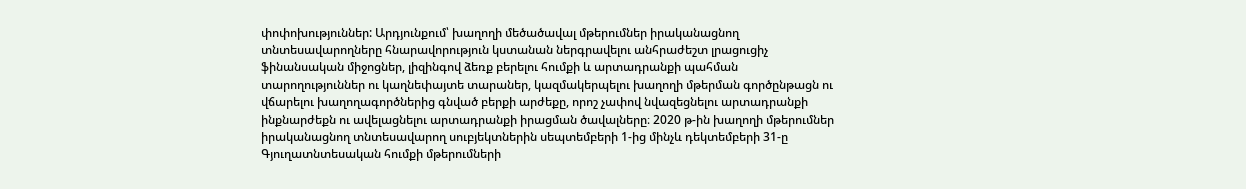փոփոխություններ: Արդյունքում՝ խաղողի մեծածավալ մթերումներ իրականացնող տնտեսավարողները հնարավորություն կստանան ներգրավելու անհրաժեշտ լրացուցիչ ֆինանսական միջոցներ, լիզինգով ձեռք բերելու հումքի և արտադրանքի պահման տարողություններ ու կաղնեփայտե տարաներ, կազմակերպելու խաղողի մթերման գործընթացն ու վճարելու խաղողագործներից գնված բերքի արժեքը, որոշ չափով նվազեցնելու արտադրանքի ինքնարժեքն ու ավելացնելու արտադրանքի իրացման ծավալները։ 2020 թ-ին խաղողի մթերումներ իրականացնող տնտեսավարող սուբյեկտներին սեպտեմբերի 1-ից մինչև դեկտեմբերի 31-ը Գյուղատնտեսական հումքի մթերումների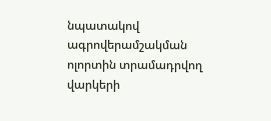նպատակով ագրովերամշակման ոլորտին տրամադրվող վարկերի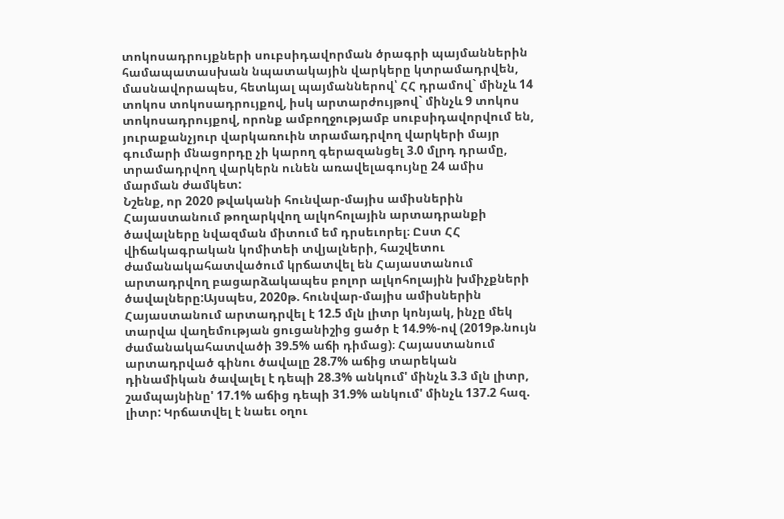տոկոսադրույքների սուբսիդավորման ծրագրի պայմաններին համապատասխան նպատակային վարկերը կտրամադրվեն, մասնավորապես, հետևյալ պայմաններով՝ ՀՀ դրամով` մինչև 14 տոկոս տոկոսադրույքով, իսկ արտարժույթով` մինչև 9 տոկոս տոկոսադրույքով, որոնք ամբողջությամբ սուբսիդավորվում են, յուրաքանչյուր վարկառուին տրամադրվող վարկերի մայր գումարի մնացորդը չի կարող գերազանցել 3.0 մլրդ դրամը, տրամադրվող վարկերն ունեն առավելագույնը 24 ամիս մարման ժամկետ:
Նշենք, որ 2020 թվականի հունվար-մայիս ամիսներին Հայաստանում թողարկվող ալկոհոլային արտադրանքի ծավալները նվազման միտում եմ դրսեւորել։ Ըստ ՀՀ վիճակագրական կոմիտեի տվյալների, հաշվետու ժամանակահատվածում կրճատվել են Հայաստանում արտադրվող բացարձակապես բոլոր ալկոհոլային խմիչքների ծավալները:Այսպես, 2020թ. հունվար-մայիս ամիսներին Հայաստանում արտադրվել է 12.5 մլն լիտր կոնյակ, ինչը մեկ տարվա վաղեմության ցուցանիշից ցածր է 14.9%-ով (2019թ.նույն ժամանակահատվածի 39.5% աճի դիմաց)։ Հայաստանում արտադրված գինու ծավալը 28.7% աճից տարեկան դինամիկան ծավալել է դեպի 28.3% անկում' մինչև 3.3 մլն լիտր, շամպայնինը' 17.1% աճից դեպի 31.9% անկում' մինչև 137.2 հազ. լիտր: Կրճատվել է նաեւ օղու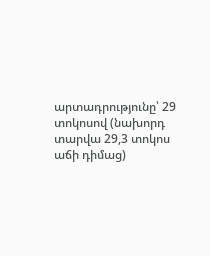արտադրությունը՝ 29 տոկոսով (նախորդ տարվա 29,3 տոկոս աճի դիմաց)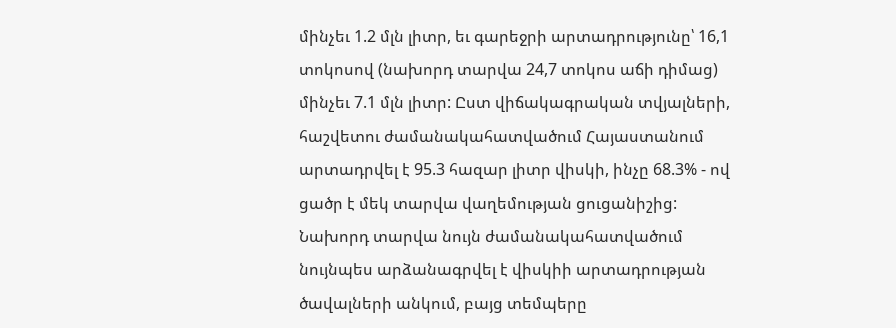մինչեւ 1.2 մլն լիտր, եւ գարեջրի արտադրությունը՝ 16,1 տոկոսով (նախորդ տարվա 24,7 տոկոս աճի դիմաց) մինչեւ 7.1 մլն լիտր: Ըստ վիճակագրական տվյալների, հաշվետու ժամանակահատվածում Հայաստանում արտադրվել է 95.3 հազար լիտր վիսկի, ինչը 68.3% - ով ցածր է մեկ տարվա վաղեմության ցուցանիշից: Նախորդ տարվա նույն ժամանակահատվածում նույնպես արձանագրվել է վիսկիի արտադրության ծավալների անկում, բայց տեմպերը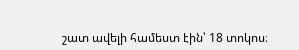շատ ավելի համեստ էին՝ 18 տոկոս։